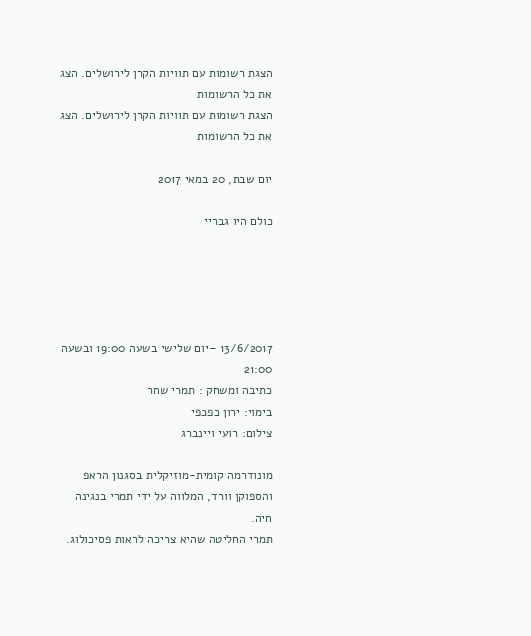הצגת רשומות עם תוויות הקרן לירושלים. הצג את כל הרשומות
הצגת רשומות עם תוויות הקרן לירושלים. הצג את כל הרשומות

יום שבת, 20 במאי 2017

כולם היו גבריי





13/6/2017 –יום שלישי בשעה 19:00 ובשעה 21:00
כתיבה ומשחק : תמרי שחר
בימוי: ירון כפכפי
צילום: רועי ויינברג

מונודרמה קומית-מוזיקלית בסגנון הראפ והספוקן וורד, המלווה על ידי תמרי בנגינה חיה.
תמרי החליטה שהיא צריכה לראות פסיכולוג.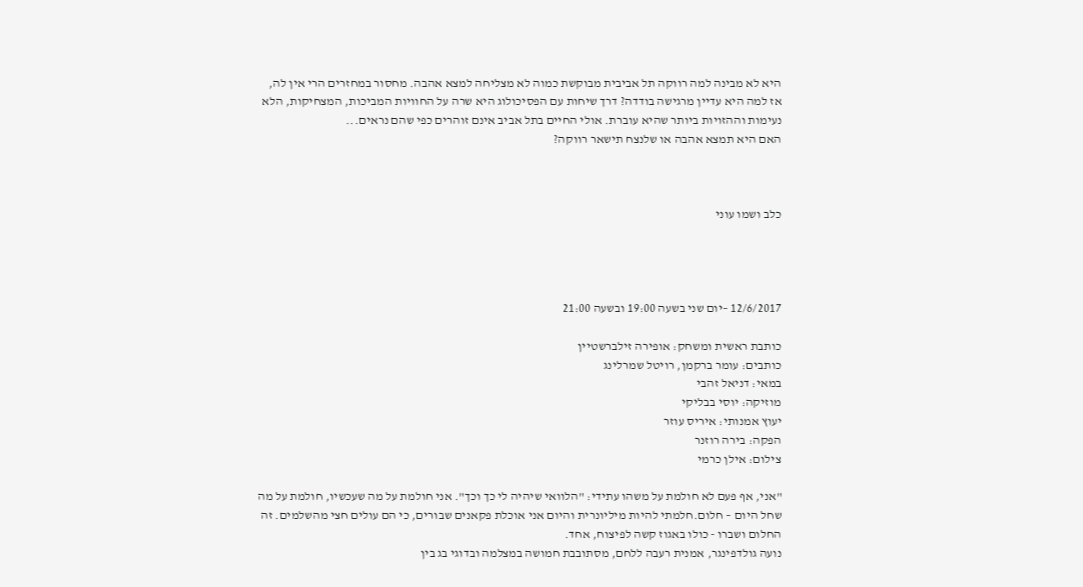היא לא מבינה למה רווקה תל אביבית מבוקשת כמוה לא מצליחה למצא אהבה. מחסור במחזרים הרי אין לה, אז למה היא עדיין מרגישה בודדה? דרך שיחות עם הפסיכולוג היא שרה על החוויות המביכות, המצחיקות, הלא נעימות וההזויות ביותר שהיא עוברת. אולי החיים בתל אביב אינם זוהרים כפי שהם נראים...
האם היא תמצא אהבה או שלנצח תישאר רווקה?



כלב ושמו עוני




12/6/2017 –יום שני בשעה 19:00 ובשעה 21:00

כותבת ראשית ומשחק: אופירה זילברשטיין
כותבים: עומר ברקמן, רויטל שמרלינג
במאי: דניאל זהבי
מוזיקה: יוסי בבליקי
יעוץ אמנותי: איריס עוזר
הפקה: בירה רוזנר
צילום: אילן כרמי

"אני, אף פעם לא חולמת על משהו עתידי: "הלוואי שיהיה לי כך וכך". אני חולמת על מה שעכשיו, חולמת על מה שחל היום – חלום.חלמתי להיות מיליונרית והיום אני אוכלת פקאנים שבורים, כי הם עולים חצי מהשלמים. זה החלום ושברו - כולו באגוז קשה לפיצוח, אחד.
נועה גולדפינגר, אמנית רעבה ללחם, מסתובבת חמושה במצלמה ובדוגי בג בין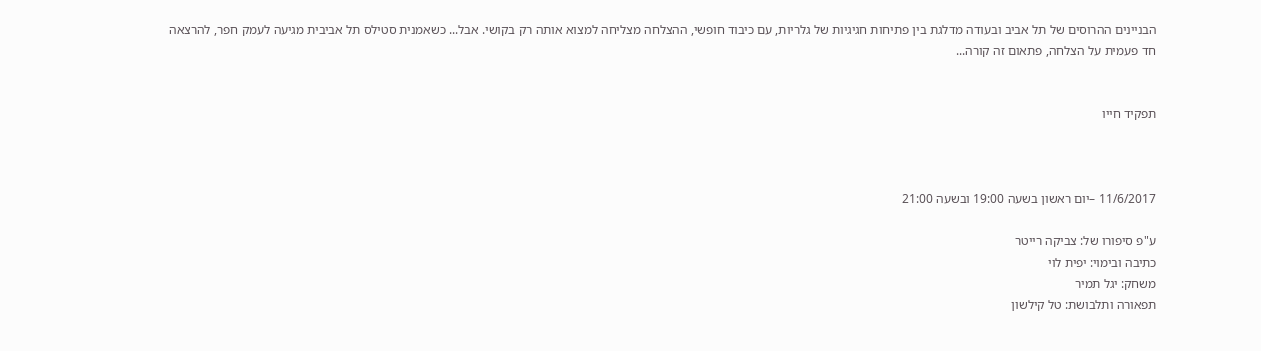הבניינים ההרוסים של תל אביב ובעודה מדלגת בין פתיחות חגיגיות של גלריות, עם כיבוד חופשי, ההצלחה מצליחה למצוא אותה רק בקושי. אבל... כשאמנית סטילס תל אביבית מגיעה לעמק חפר, להרצאה חד פעמית על הצלחה, פתאום זה קורה...


תפקיד חייו



11/6/2017 –יום ראשון בשעה 19:00 ובשעה 21:00

ע"פ סיפורו של: צביקה רייטר
כתיבה ובימוי: יפית לוי
משחק: יגל תמיר
תפאורה ותלבושת: טל קילשון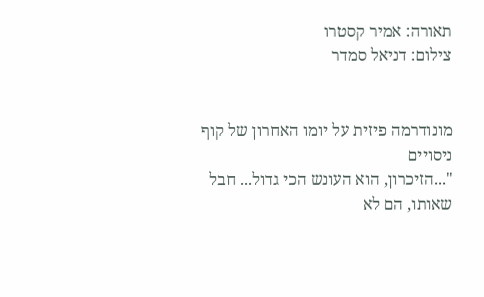תאורה: אמיר קסטרו
צילום: דניאל סמדר


מונודרמה פיזית על יומו האחרון של קוף ניסויים
"...הזיכרון, הוא העונש הכי גדול... חבל שאותו, הם לא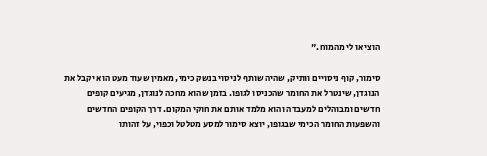הוציאו לי מהמוח."

סימור, קוף ניסויים וותיק, שהיה שותף לניסוי בנשק כימי, מאמין שעוד מעט הוא יקבל את הנוגדן, שינטרל את החומר שהכניסו לגופו. בזמן שהוא מחכה לנוגדן, מגיעים קופים חדשים ומבוהלים למעבדה והוא מלמד אותם את חוקי המקום. דרך הקופים החדשים והשפעות החומר הכימי שבגופו, יוצא סימור למסע מטלטל וכפוי, על זהותו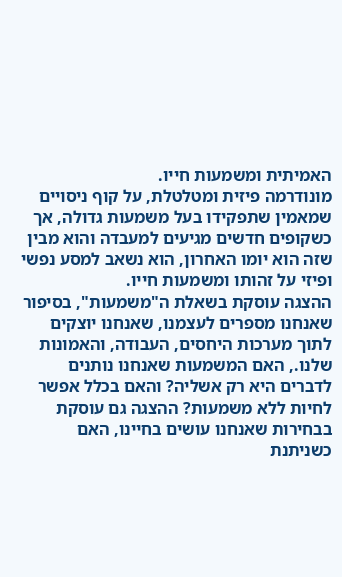האמיתית ומשמעות חייו.
מונודרמה פיזית ומטלטלת, על קוף ניסויים שמאמין שתפקידו בעל משמעות גדולה, אך כשקופים חדשים מגיעים למעבדה והוא מבין שזה הוא יומו האחרון, הוא נשאב למסע נפשי ופיזי על זהותו ומשמעות חייו.
ההצגה עוסקת בשאלת ה"משמעות", בסיפור שאנחנו מספרים לעצמנו, שאנחנו יוצקים לתוך מערכות היחסים, העבודה, והאמונות שלנו., האם המשמעות שאנחנו נותנים לדברים היא רק אשליה? והאם בכלל אפשר לחיות ללא משמעות? ההצגה גם עוסקת בבחירות שאנחנו עושים בחיינו, האם כשניתנת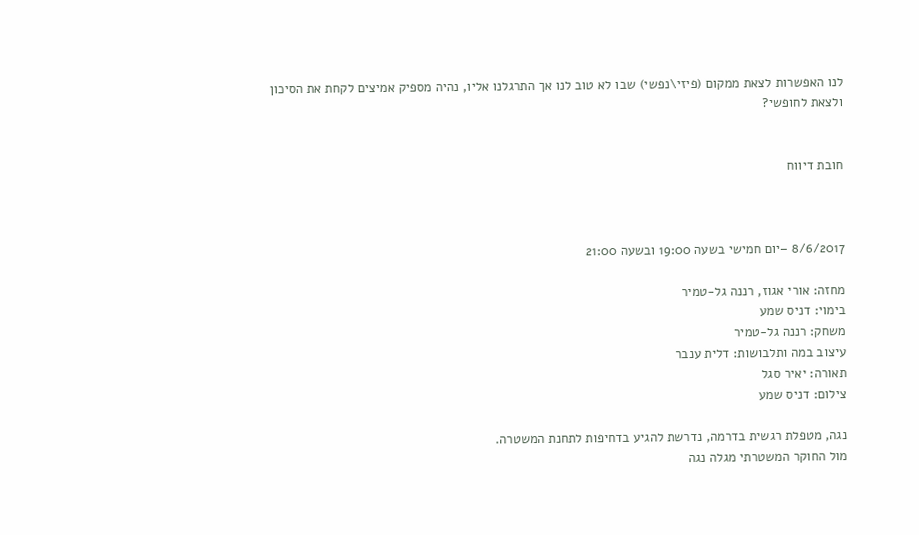לנו האפשרות לצאת ממקום (פיזי\נפשי) שבו לא טוב לנו אך התרגלנו אליו, נהיה מספיק אמיצים לקחת את הסיכון ולצאת לחופשי?


חובת דיווח



8/6/2017 –יום חמישי בשעה 19:00 ובשעה 21:00

מחזה: אורי אגוז, רננה גל-טמיר
בימוי: דניס שמע
משחק: רננה גל-טמיר
עיצוב במה ותלבושות: דלית ענבר
תאורה: יאיר סגל
צילום: דניס שמע

נגה, מטפלת רגשית בדרמה, נדרשת להגיע בדחיפות לתחנת המשטרה.
מול החוקר המשטרתי מגלה נגה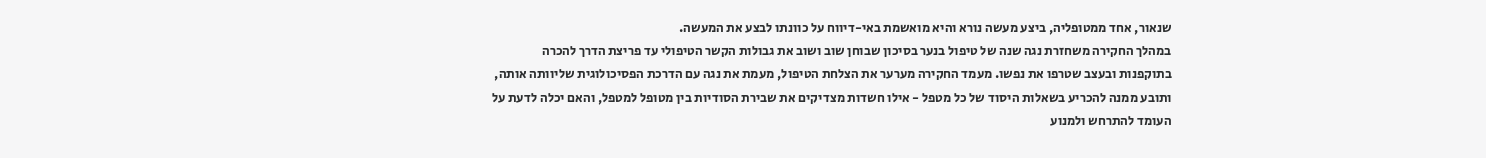שנאור, אחד ממטופליה, ביצע מעשה נורא והיא מואשמת באי-דיווח על כוונתו לבצע את המעשה.
במהלך החקירה משחזרת נגה שנה של טיפול בנער בסיכון שבוחן שוב ושוב את גבולות הקשר הטיפולי עד פריצת הדרך להכרה בתוקפנות ובעצב שטרפו את נפשו. מעמד החקירה מערער את הצלחת הטיפול, מעמת את נגה עם הדרכת הפסיכולוגית שליוותה אותה, ותובע ממנה להכריע בשאלות היסוד של כל מטפל - אילו חשדות מצדיקים את שבירת הסודיות בין מטופל למטפל, והאם יכלה לדעת על העומד להתרחש ולמנוע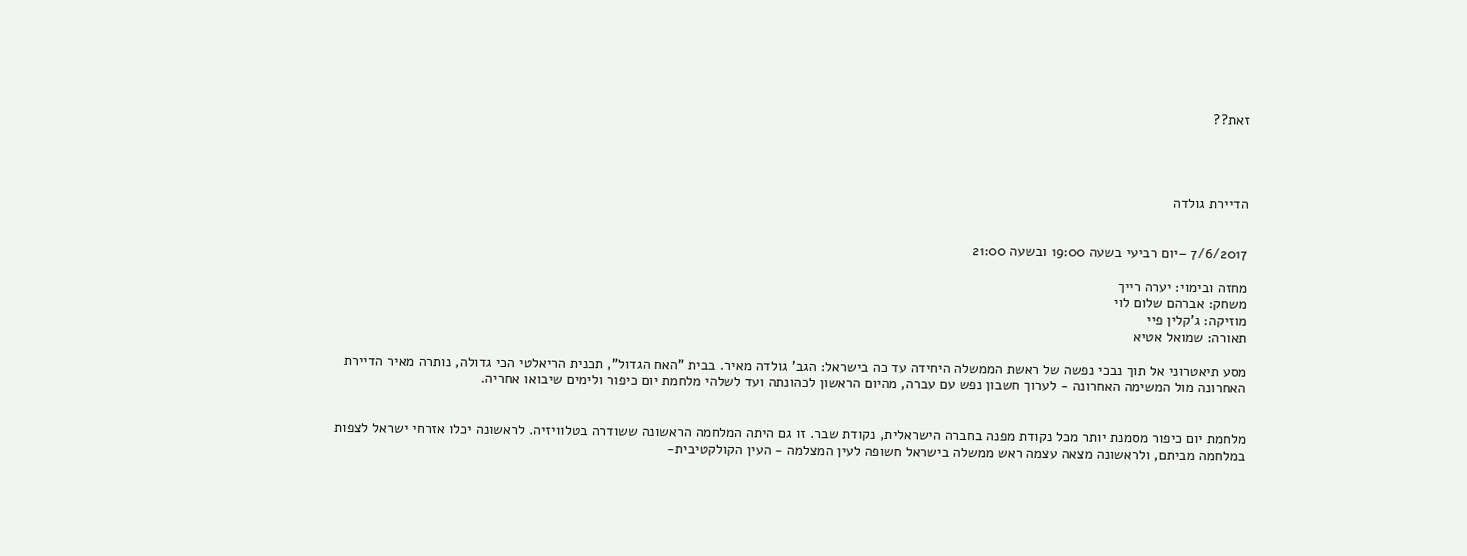זאת??




הדיירת גולדה


7/6/2017 –יום רביעי בשעה 19:00 ובשעה 21:00

מחזה ובימוי: יערה רייך
משחק: אברהם שלום לוי
מוזיקה: ג'קלין פיי
תאורה: שמואל אטיא

מסע תיאטרוני אל תוך נבכי נפשה של ראשת הממשלה היחידה עד כה בישראל: הגב' גולדה מאיר. בבית "האח הגדול", תכנית הריאלטי הכי גדולה, נותרה מאיר הדיירת האחרונה מול המשימה האחרונה - לערוך חשבון נפש עם עברה, מהיום הראשון לכהונתה ועד לשלהי מלחמת יום כיפור ולימים שיבואו אחריה.


מלחמת יום כיפור מסמנת יותר מכל נקודת מפנה בחברה הישראלית, נקודת שבר. זו גם היתה המלחמה הראשונה ששודרה בטלוויזיה. לראשונה יכלו אזרחי ישראל לצפות במלחמה מביתם, ולראשונה מצאה עצמה ראש ממשלה בישראל חשופה לעין המצלמה - העין הקולקטיבית-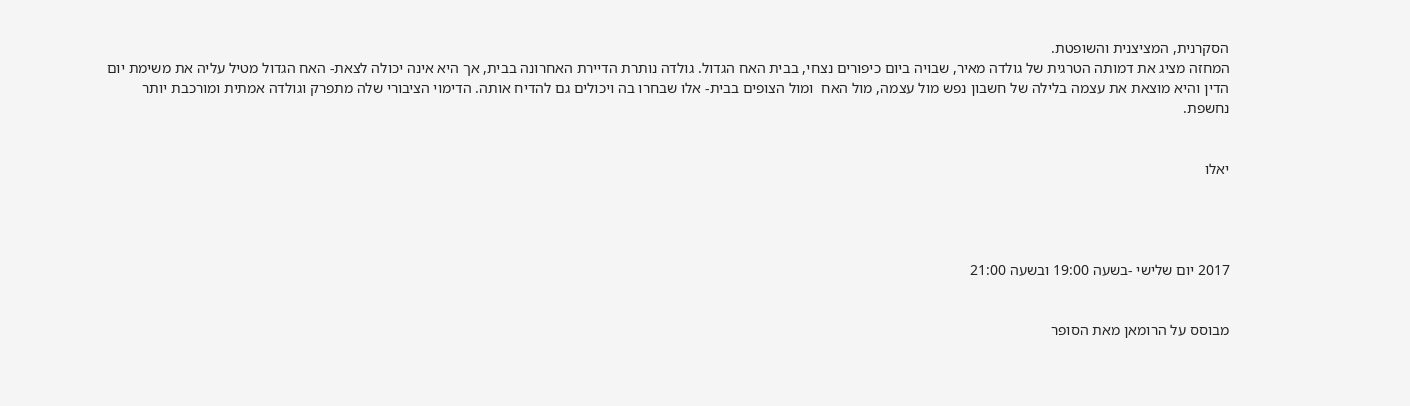הסקרנית, המציצנית והשופטת.
המחזה מציג את דמותה הטרגית של גולדה מאיר, שבויה ביום כיפורים נצחי, בבית האח הגדול. גולדה נותרת הדיירת האחרונה בבית, אך היא אינה יכולה לצאת- האח הגדול מטיל עליה את משימת יום הדין והיא מוצאת את עצמה בלילה של חשבון נפש מול עצמה, מול האח  ומול הצופים בבית- אלו שבחרו בה ויכולים גם להדיח אותה. הדימוי הציבורי שלה מתפרק וגולדה אמתית ומורכבת יותר נחשפת.


יאלו




2017 יום שלישי -בשעה 19:00 ובשעה 21:00


מבוסס על הרומאן מאת הסופר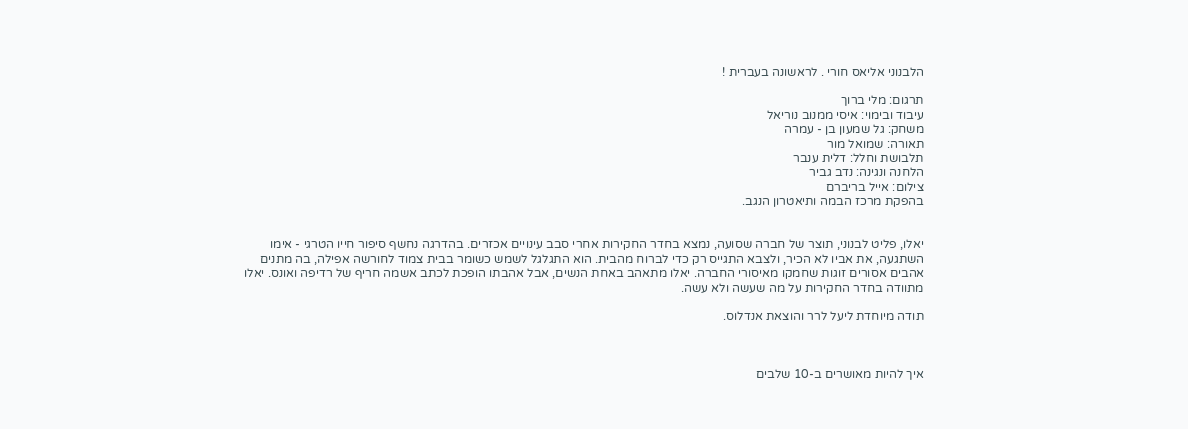הלבנוני אליאס חורי . לראשונה בעברית !

תרגום: מלי ברוך
עיבוד ובימוי: איסי ממנוב נוריאל
משחק: גל שמעון בן - עמרה
תאורה: שמואל מור
תלבושת וחלל: דלית ענבר
הלחנה ונגינה: נדב גביר
צילום: אייל בריברם
בהפקת מרכז הבמה ותיאטרון הנגב.


יאלו, פליט לבנוני, תוצר של חברה שסועה, נמצא בחדר החקירות אחרי סבב עינויים אכזרים. בהדרגה נחשף סיפור חייו הטרגי - אימו השתגעה, את אביו לא הכיר, ולצבא התגייס רק כדי לברוח מהבית. הוא התגלגל לשמש כשומר בבית צמוד לחורשה אפילה, בה מתנים אהבים אסורים זוגות שחמקו מאיסורי החברה. יאלו מתאהב באחת הנשים, אבל אהבתו הופכת לכתב אשמה חריף של רדיפה ואונס. יאלו מתוודה בחדר החקירות על מה שעשה ולא עשה.

תודה מיוחדת ליעל לרר והוצאת אנדלוס.



איך להיות מאושרים ב-10 שלבים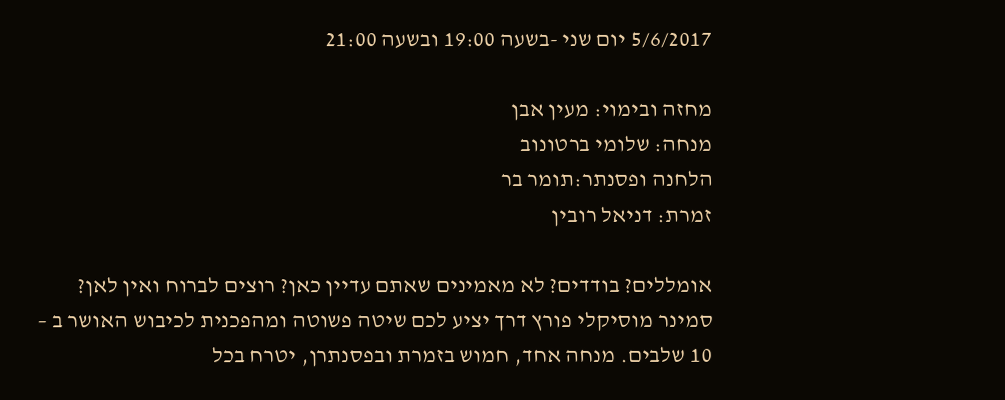5/6/2017 יום שני -בשעה 19:00 ובשעה 21:00

מחזה ובימוי: מעין אבן
מנחה: שלומי ברטונוב
הלחנה ופסנתר:תומר בר
זמרת: דניאל רובין

אומללים? בודדים? לא מאמינים שאתם עדיין כאן? רוצים לברוח ואין לאן? סמינר מוסיקלי פורץ דרך יציע לכם שיטה פשוטה ומהפכנית לכיבוש האושר ב – 10 שלבים. מנחה אחד, חמוש בזמרת ובפסנתרן, יטרח בכל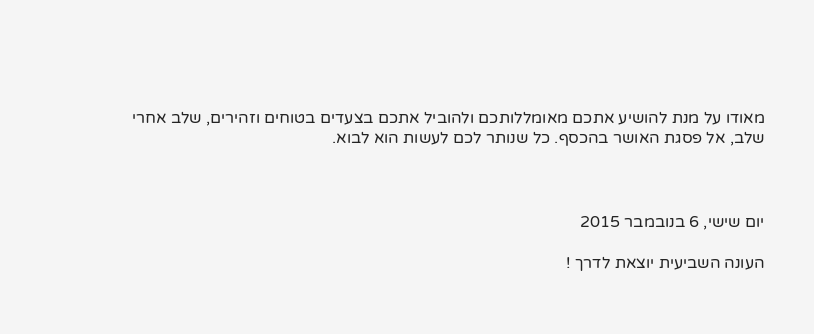מאודו על מנת להושיע אתכם מאומללותכם ולהוביל אתכם בצעדים בטוחים וזהירים, שלב אחרי שלב, אל פסגת האושר בהכסף. כל שנותר לכם לעשות הוא לבוא.



יום שישי, 6 בנובמבר 2015

העונה השביעית יוצאת לדרך !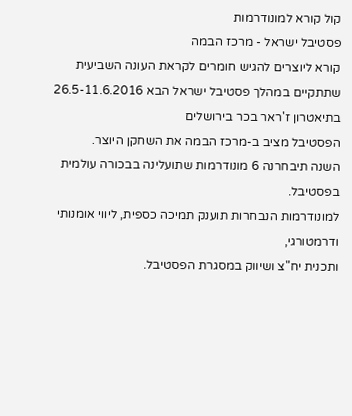קול קורא למונודרמות
פסטיבל ישראל - מרכז הבמה
קורא ליוצרים להגיש חומרים לקראת העונה השביעית
שתתקיים במהלך פסטיבל ישראל הבא 26.5-11.6.2016
בתיאטרון ז'ראר בכר בירושלים
הפסטיבל מציב ב-מרכז הבמה את השחקן היוצר.
השנה תיבחרנה 6 מונודרמות שתועלינה בבכורה עולמית בפסטיבל.
למונודרמות הנבחרות תוענק תמיכה כספית, ליווי אומנותי ודרמטורגי,
ותכנית יח"צ ושיווק במסגרת הפסטיבל.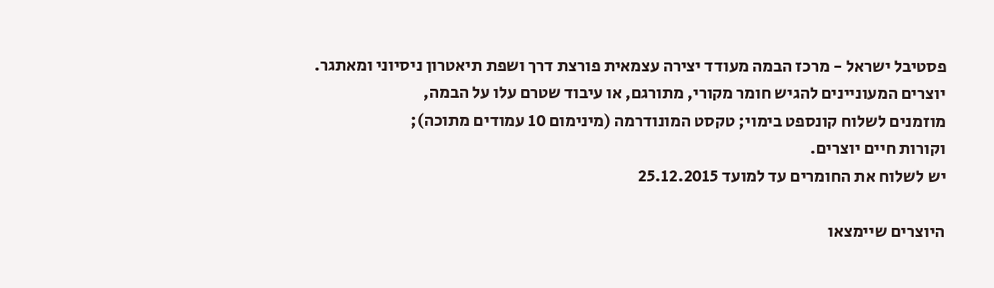פסטיבל ישראל - מרכז הבמה מעודד יצירה עצמאית פורצת דרך ושפת תיאטרון ניסיוני ומאתגר.
יוצרים המעוניינים להגיש חומר מקורי, מתורגם, או עיבוד שטרם עלו על הבמה,
מוזמנים לשלוח קונספט בימוי; טקסט המונודרמה (מינימום 10 עמודים מתוכה);
וקורות חיים יוצרים.
יש לשלוח את החומרים עד למועד 25.12.2015

היוצרים שיימצאו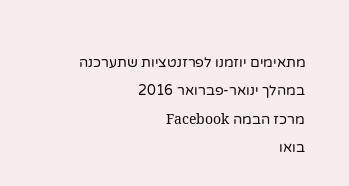מתאימים יוזמנו לפרזנטציות שתערכנה במהלך ינואר-פברואר 2016
מרכז הבמה Facebook
בואו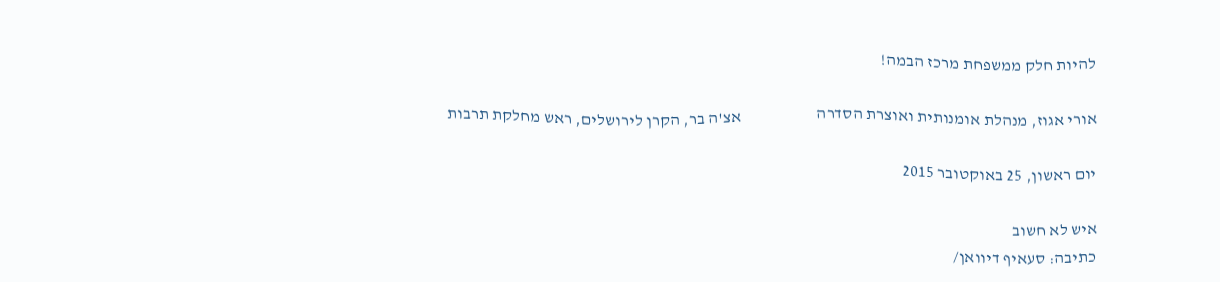להיות חלק ממשפחת מרכז הבמה!

אורי אגוז, מנהלת אומנותית ואוצרת הסדרה                       אצ'ה בר, הקרן לירושלים, ראש מחלקת תרבות

יום ראשון, 25 באוקטובר 2015

איש לא חשוב
כתיבה: סעאיף דיוואן/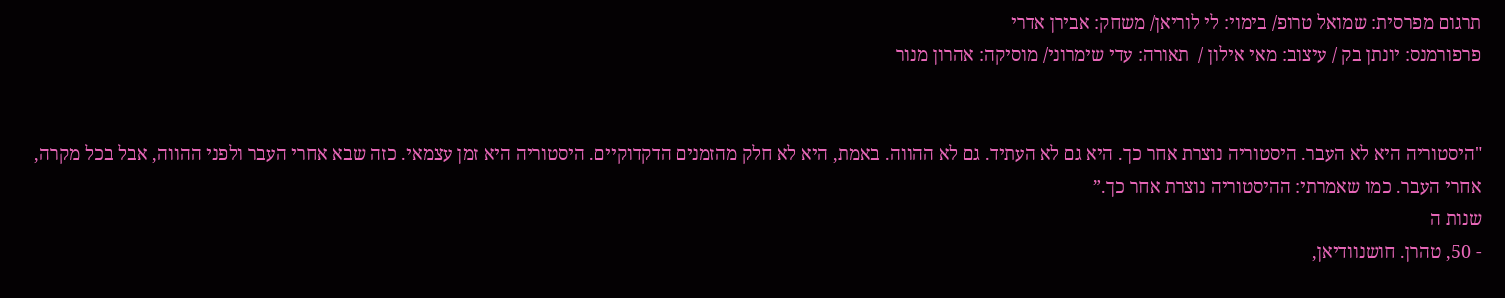תרגום מפרסית: שמואל טרופ/ בימוי: לי לוריאן/ משחק: אבירן אדרי
פרפורמנס: יונתן בק / עיצוב: מאי אילון /  תאורה: עדי שימרוני/ מוסיקה: אהרון מנור


"היסטוריה היא לא העבר. היסטוריה נוצרת אחר כך. היא גם לא העתיד. גם לא ההווה. באמת, היא לא חלק מהזמנים הדקדוקיים. היסטוריה היא זמן עצמאי. כזה שבא אחרי העבר ולפני ההווה, אבל בכל מקרה, אחרי העבר. כמו שאמרתי: ההיסטוריה נוצרת אחר כך.”
שנות ה
- 50, טהרן. חושנוודיאן,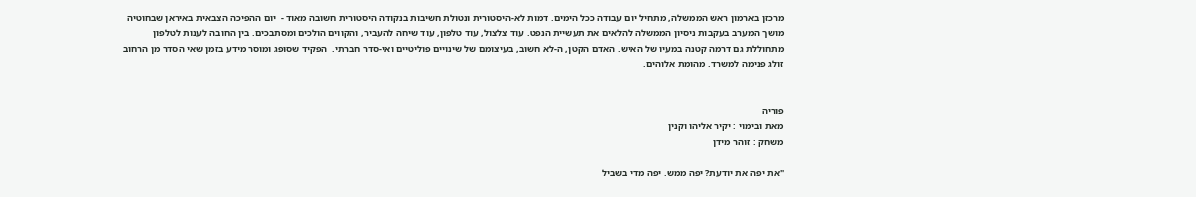מרכזן בארמון ראש הממשלה, מתחיל יום עבודה ככל הימים. דמות לא-היסטורית ונטולת חשיבות בנקודה היסטורית חשובה מאוד -  יום ההפיכה הצבאית באיראן שבחוטיה מושך המערב בעקבות ניסיון הממשלה להלאים את תעשיית הנפט. עוד צלצול, עוד טלפון, עוד שיחה להעביר, והקווים הולכים ומסתבכים. בין החובה לענות לטלפון מתחוללת גם דרמה קטנה במעיו של האיש. האדם הקטן, ה-לא חשוב, בעיצומם של שינויים פוליטיים ואי-סדר חברתי.  הפקיד שסופג ומוסר מידע בזמן שאי הסדר מן הרחוב זולג פנימה למשרד. מהומת אלוהים.


פוריה
מאת ובימוי : יקיר אליהו וקנין
משחק : זוהר מידן

"את יפה את יודעת? יפה ממש. יפה מדי בשביל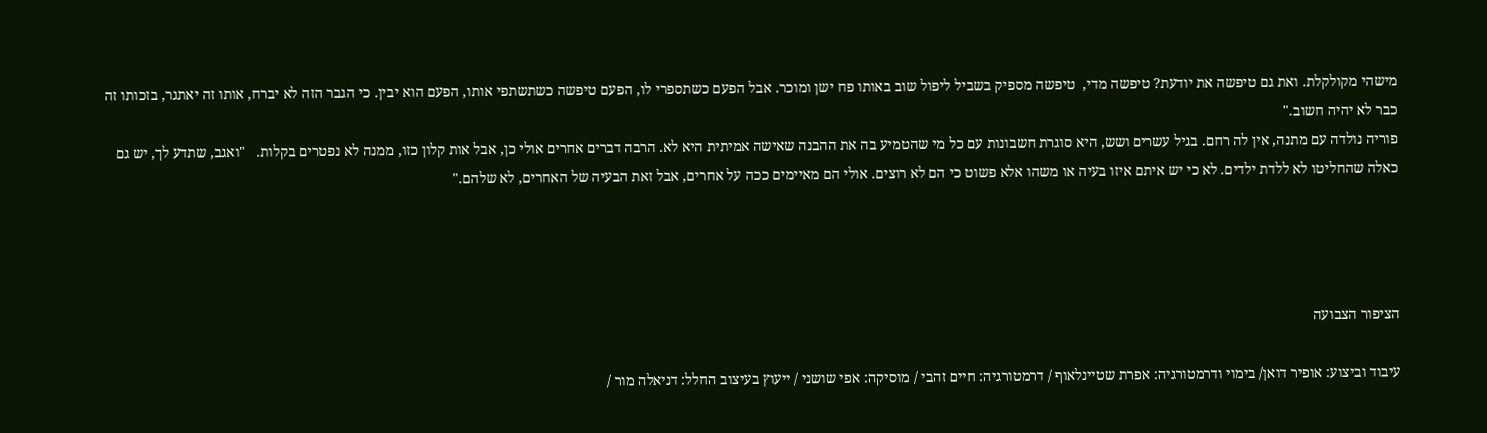מישהי מקולקלת. ואת גם טיפשה את יודעת? טיפשה מדי,  טיפשה מספיק בשביל ליפול שוב באותו פח ישן ומוכר. אבל הפעם כשתספרי לו, הפעם טיפשה כשתשתפי אותו, הפעם הוא יבין. כי הגבר הזה לא יברח, אותו זה יאתגר, בזכותו זה כבר לא יהיה חשוב."
פוריה נולדה עם מתנה, אין לה רחם. בגיל עשרים ושש, היא סוגרת חשבונות עם כל מי שהטמיע בה את ההבנה שאישה אמיתית היא לא. הרבה דברים אחרים אולי כן, אבל אות קלון כזו, ממנה לא נפטרים בקלות.   "ואגב, שתדע לך, יש גם כאלה שהחליטו לא ללדת ילדים. לא כי יש איתם איזו בעיה או משהו אלא פשוט כי הם לא רוצים. אולי הם מאיימים ככה על אחרים, אבל זאת הבעיה של האחרים, לא שלהם."




הציפור הצבועה

עיבוד וביצוע: אופיר דואן/ בימוי ודרמטורגיה: אפרת שטיינלאוף / דרמטורגיה: חיים זהבי / מוסיקה: אפי שושני / ייעוץ בעיצוב החלל: דניאלה מור /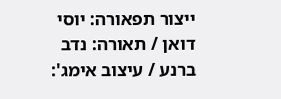ייצור תפאורה: יוסי דואן / תאורה: נדב ברנע / עיצוב אימג':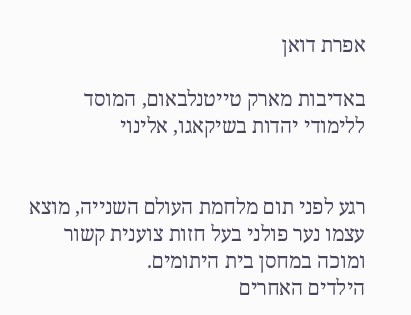אפרת דואן

באדיבות מארק טייטנלבאום, המוסד ללימודי יהדות בשיקאגו, אלינוי


רגע לפני תום מלחמת העולם השנייה, מוצא עצמו נער פולני בעל חזות צוענית קשור ומוכה במחסן בית היתומים.
הילדים האחרים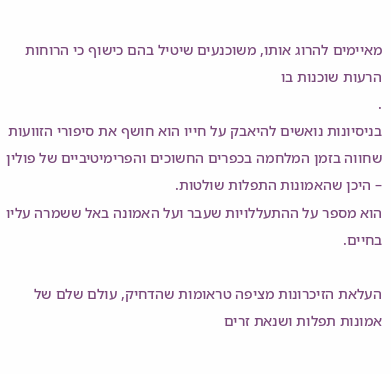מאיימים להרוג אותו, משוכנעים שיטיל בהם כישוף כי הרוחות הרעות שוכנות בו
.
בניסיונות נואשים להיאבק על חייו הוא חושף את סיפורי הזוועות שחווה בזמן המלחמה בכפרים החשוכים והפרימיטיביים של פולין – היכן שהאמונות התפלות שולטות.
הוא מספר על ההתעללויות שעבר ועל האמונה באל ששמרה עליו בחיים.

העלאת הזיכרונות מציפה טראומות שהדחיק, עולם שלם של אמונות תפלות ושנאת זרים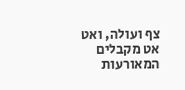צף ועולה, ואט אט מקבלים המאורעות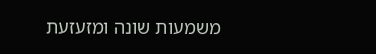משמעות שונה ומזעזעת